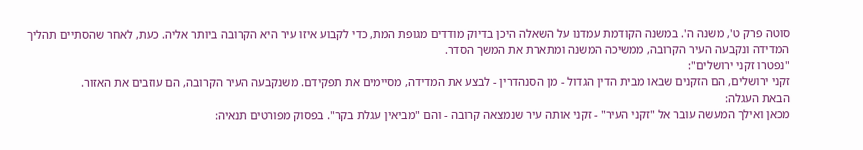סוטה פרק ט', משנה ה'. במשנה הקודמת עמדנו על השאלה היכן בדיוק מודדים מגופת המת, כדי לקבוע איזו עיר היא הקרובה ביותר אליה. כעת, לאחר שהסתיים תהליך המדידה ונקבעה העיר הקרובה, ממשיכה המשנה ומתארת את המשך הסדר.
"נפטרו זקני ירושלים":
זקני ירושלים, הם הזקנים שבאו מבית הדין הגדול - מן הסנהדרין - לבצע את המדידה, מסיימים את תפקידם. משנקבעה העיר הקרובה, הם עוזבים את האזור.
הבאת העגלה:
מכאן ואילך המעשה עובר אל "זקני העיר" - זקני אותה עיר שנמצאה קרובה - והם "מביאין עגלת בקר". בפסוק מפורטים תנאיה: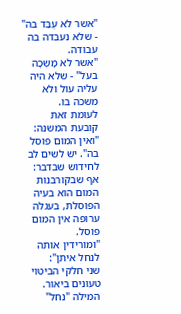"אשר לא עֻבַּד בה" - שלא נעבדה בה עבודה.
"אשר לא מָשְׁכָה בעֹל" - שלא היה עליה עול ולא משכה בו.
לעומת זאת קובעת המשנה: "ואין המום פוסל בה". יש לשים לב לחידוש שבדבר: אף שבקורבנות המום הוא בעיה הפוסלת, בעגלה ערופה אין המום פוסל.
"ומורידין אותה לנחל איתן":
שני חלקי הביטוי טעונים ביאור. המילה "נחל"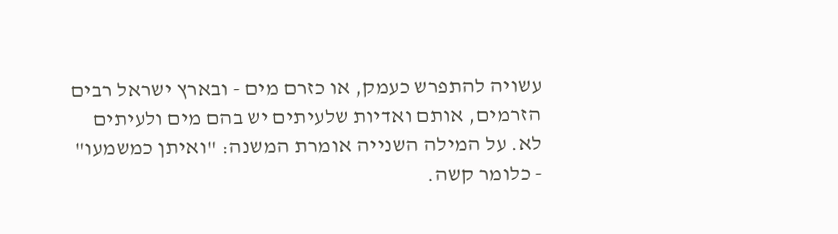עשויה להתפרש כעמק, או כזרם מים - ובארץ ישראל רבים הזרמים, אותם ואדיות שלעיתים יש בהם מים ולעיתים לא. על המילה השנייה אומרת המשנה: "ואיתן כמשמעו" - כלומר קשה.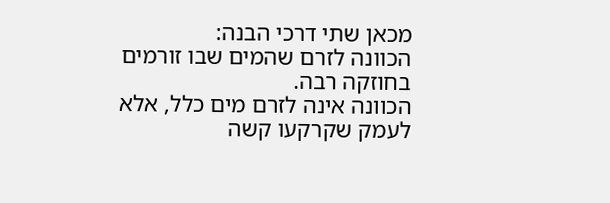מכאן שתי דרכי הבנה:
הכוונה לזרם שהמים שבו זורמים בחוזקה רבה.
הכוונה אינה לזרם מים כלל, אלא לעמק שקרקעו קשה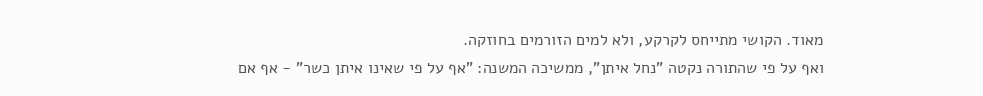מאוד. הקושי מתייחס לקרקע, ולא למים הזורמים בחוזקה.
ואף על פי שהתורה נקטה "נחל איתן", ממשיכה המשנה: "אף על פי שאינו איתן כשר" - אף אם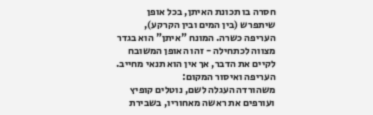חסרה בו תכונת האיתן, בכל אופן שיתפרש (בין המים ובין הקרקע), העריפה כשרה. המונח "איתן" הוא בגדר מצווה לכתחילה - זהו האופן המשובח לקיים את הדבר, אך אין הוא תנאי מחייב.
העריפה ואיסור המקום:
משהורדה העגלה לשם, נוטלים קופיץ ועורפים את ראשה מאחוריו, בשבירת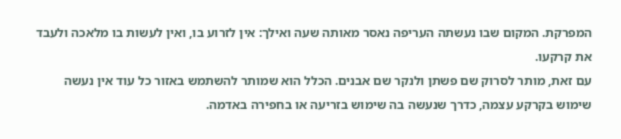המפרקת. המקום שבו נעשתה העריפה נאסר מאותה שעה ואילך: אין לזרוע בו, ואין לעשות בו מלאכה ולעבד את קרקעו.
עם זאת, מותר לסרוק שם פשתן ולנקר שם אבנים. הכלל הוא שמותר להשתמש באזור כל עוד אין נעשה שימוש בקרקע עצמה, כדרך שנעשה בה שימוש בזריעה או בחפירה באדמה.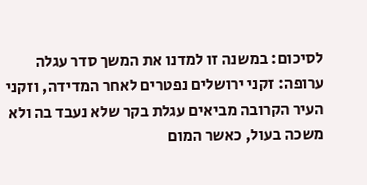לסיכום: במשנה זו למדנו את המשך סדר עגלה ערופה: זקני ירושלים נפטרים לאחר המדידה, וזקני העיר הקרובה מביאים עגלת בקר שלא נעבד בה ולא משכה בעול, כאשר המום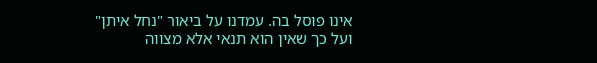אינו פוסל בה. עמדנו על ביאור "נחל איתן" ועל כך שאין הוא תנאי אלא מצווה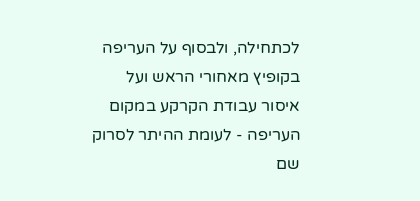לכתחילה, ולבסוף על העריפה בקופיץ מאחורי הראש ועל איסור עבודת הקרקע במקום העריפה - לעומת ההיתר לסרוק שם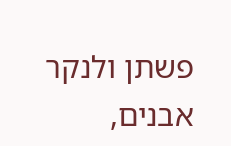פשתן ולנקר אבנים,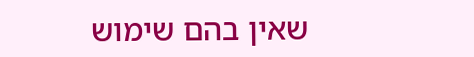שאין בהם שימוש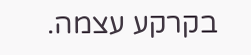בקרקע עצמה.